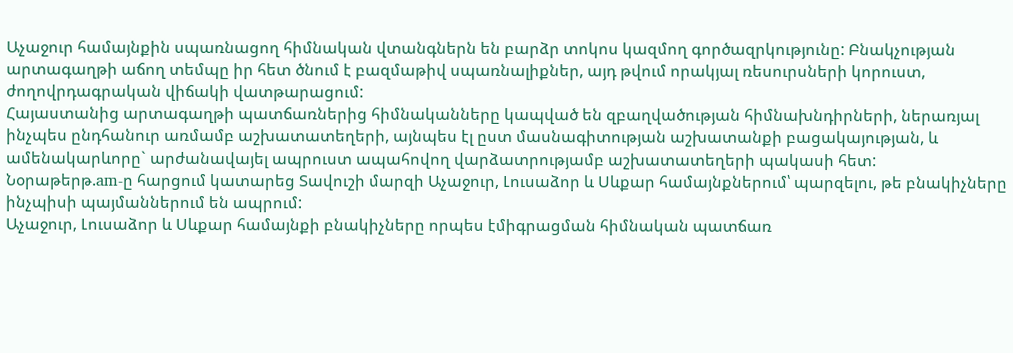Աչաջուր համայնքին սպառնացող հիմնական վտանգներն են բարձր տոկոս կազմող գործազրկությունը: Բնակչության արտագաղթի աճող տեմպը իր հետ ծնում է բազմաթիվ սպառնալիքներ, այդ թվում որակյալ ռեսուրսների կորուստ, ժողովրդագրական վիճակի վատթարացում:
Հայաստանից արտագաղթի պատճառներից հիմնականները կապված են զբաղվածության հիմնախնդիրների, ներառյալ ինչպես ընդհանուր առմամբ աշխատատեղերի, այնպես էլ ըստ մասնագիտության աշխատանքի բացակայության, և ամենակարևորը` արժանավայել ապրուստ ապահովող վարձատրությամբ աշխատատեղերի պակասի հետ:
Նօրաթերթ.am-ը հարցում կատարեց Տավուշի մարզի Աչաջուր, Լուսաձոր և Սևքար համայնքներում՝ պարզելու, թե բնակիչները ինչպիսի պայմաններում են ապրում:
Աչաջուր, Լուսաձոր և Սևքար համայնքի բնակիչները որպես էմիգրացման հիմնական պատճառ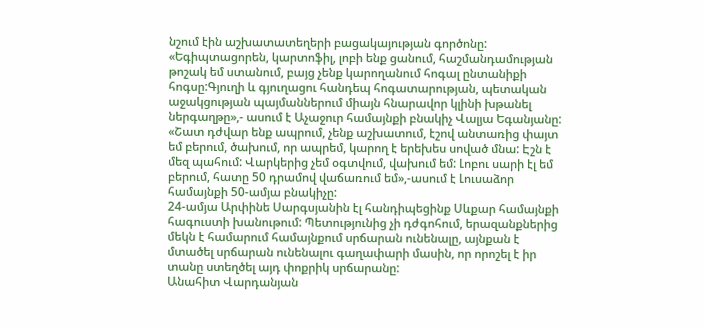նշում էին աշխատատեղերի բացակայության գործոնը:
«Եգիպտացորեն, կարտոֆիլ, լոբի ենք ցանում, հաշմանդամության թոշակ եմ ստանում, բայց չենք կարողանում հոգալ ընտանիքի հոգսը:Գյուղի և գյուղացու հանդեպ հոգատարության, պետական աջակցության պայմաններում միայն հնարավոր կլինի խթանել ներգաղթը»,- ասում է Աչաջուր համայնքի բնակիչ Վալյա Եգանյանը:
«Շատ դժվար ենք ապրում, չենք աշխատում, էշով անտառից փայտ եմ բերում, ծախում, որ ապրեմ, կարող է երեխես սոված մնա: Էշն է մեզ պահում: Վարկերից չեմ օգտվում, վախում եմ: Լոբու սարի էլ եմ բերում, հատը 50 դրամով վաճառում եմ»,-ասում է Լուսաձոր համայնքի 50-ամյա բնակիչը:
24-ամյա Արփինե Սարգսյանին էլ հանդիպեցինք Սևքար համայնքի հագուստի խանութում: Պետությունից չի դժգոհում, երազանքներից մեկն է համարում համայնքում սրճարան ունենալը, այնքան է մտածել սրճարան ունենալու գաղափարի մասին, որ որոշել է իր տանը ստեղծել այդ փոքրիկ սրճարանը:
Անահիտ Վարդանյան